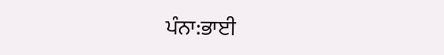ਪੰਨਾ:ਭਾਈ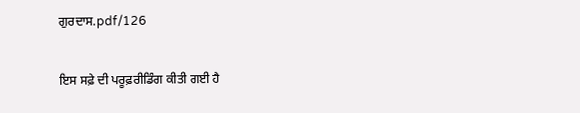ਗੁਰਦਾਸ.pdf/126

ਇਸ ਸਫ਼ੇ ਦੀ ਪਰੂਫ਼ਰੀਡਿੰਗ ਕੀਤੀ ਗਈ ਹੈ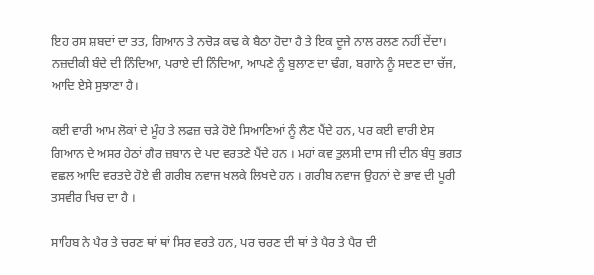ਇਹ ਰਸ ਸ਼ਬਦਾਂ ਦਾ ਤਤ, ਗਿਆਨ ਤੇ ਨਚੋੜ ਕਢ ਕੇ ਬੈਠਾ ਹੋਦਾ ਹੈ ਤੇ ਇਕ ਦੂਜੇ ਨਾਲ ਰਲਣ ਨਹੀਂ ਦੇਂਦਾ। ਨਜ਼ਦੀਕੀ ਬੰਦੇ ਦੀ ਨਿੰਦਿਆ, ਪਰਾਏ ਦੀ ਨਿੰਦਿਆ, ਆਪਣੇ ਨੂੰ ਬੁਲਾਣ ਦਾ ਢੰਗ, ਬਗਾਨੇ ਨੂੰ ਸਦਣ ਦਾ ਚੱਜ, ਆਦਿ ਏਸੇ ਸੁਝਾਣਾ ਹੈ।

ਕਈ ਵਾਰੀ ਆਮ ਲੋਕਾਂ ਦੇ ਮੂੰਹ ਤੇ ਲਫਜ਼ ਚੜੇ ਹੋਏ ਸਿਆਣਿਆਂ ਨੂੰ ਲੈਣ ਪੈਂਦੇ ਹਨ, ਪਰ ਕਈ ਵਾਰੀ ਏਸ ਗਿਆਨ ਦੇ ਅਸਰ ਹੇਠਾਂ ਗੈਰ ਜ਼ਬਾਨ ਦੇ ਪਦ ਵਰਤਣੇ ਪੈਂਦੇ ਹਨ । ਮਹਾਂ ਕਵ ਤੁਲਸੀ ਦਾਸ ਜੀ ਦੀਨ ਬੰਧੁ ਭਗਤ ਵਛਲ ਆਦਿ ਵਰਤਦੇ ਹੋਏ ਵੀ ਗਰੀਬ ਨਵਾਜ ਖਲਕੇ ਲਿਖਦੇ ਹਨ । ਗਰੀਬ ਨਵਾਜ ਉਹਨਾਂ ਦੇ ਭਾਵ ਦੀ ਪੂਰੀ ਤਸਵੀਰ ਖਿਚ ਦਾ ਹੈ ।

ਸਾਹਿਬ ਨੇ ਪੈਰ ਤੇ ਚਰਣ ਥਾਂ ਥਾਂ ਸਿਰ ਵਰਤੇ ਹਨ, ਪਰ ਚਰਣ ਦੀ ਥਾਂ ਤੇ ਪੈਰ ਤੇ ਪੈਰ ਦੀ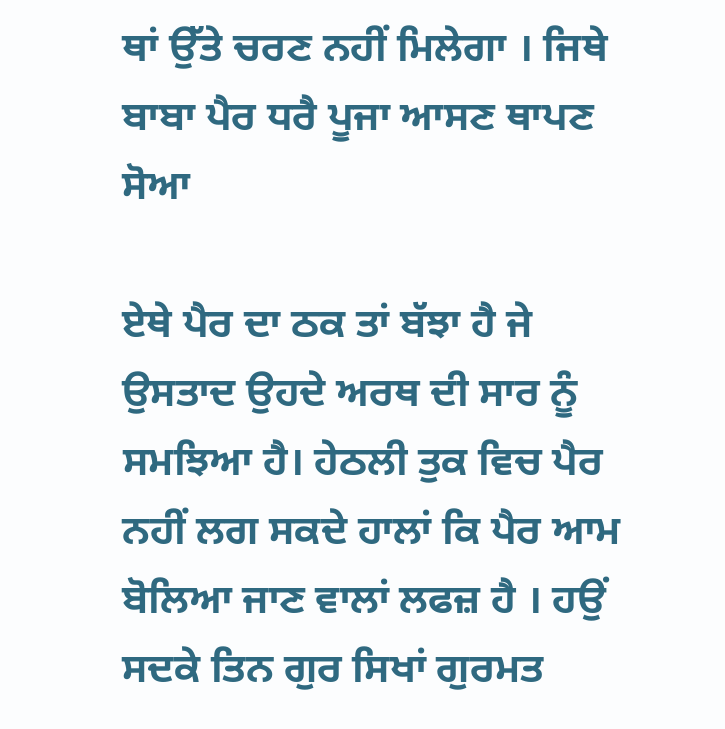ਥਾਂ ਉੱਤੇ ਚਰਣ ਨਹੀਂ ਮਿਲੇਗਾ । ਜਿਥੇ ਬਾਬਾ ਪੈਰ ਧਰੈ ਪੂਜਾ ਆਸਣ ਥਾਪਣ ਸੋਆ

ਏਥੇ ਪੈਰ ਦਾ ਠਕ ਤਾਂ ਬੱਝਾ ਹੈ ਜੇ ਉਸਤਾਦ ਉਹਦੇ ਅਰਥ ਦੀ ਸਾਰ ਨੂੰ ਸਮਝਿਆ ਹੈ। ਹੇਠਲੀ ਤੁਕ ਵਿਚ ਪੈਰ ਨਹੀਂ ਲਗ ਸਕਦੇ ਹਾਲਾਂ ਕਿ ਪੈਰ ਆਮ ਬੋਲਿਆ ਜਾਣ ਵਾਲਾਂ ਲਫਜ਼ ਹੈ । ਹਉਂ ਸਦਕੇ ਤਿਨ ਗੁਰ ਸਿਖਾਂ ਗੁਰਮਤ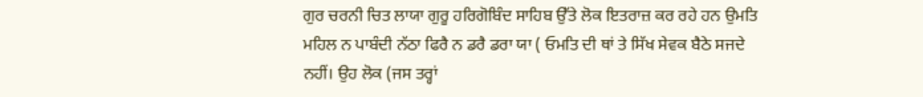ਗੁਰ ਚਰਨੀ ਚਿਤ ਲਾਯਾ ਗੁਰੂ ਹਰਿਗੋਬਿੰਦ ਸਾਹਿਬ ਉੱਤੇ ਲੋਕ ਇਤਰਾਜ਼ ਕਰ ਰਹੇ ਹਨ ਉਮਤਿ ਮਹਿਲ ਨ ਪਾਬੰਦੀ ਨੱਠਾ ਫਿਰੈ ਨ ਡਰੈ ਡਰਾ ਯਾ ( ਓਮਤਿ ਦੀ ਥਾਂ ਤੇ ਸਿੱਖ ਸੇਵਕ ਬੈਠੇ ਸਜਦੇ ਨਹੀਂ। ਉਹ ਲੋਕ (ਜਸ ਤਰ੍ਹਾਂ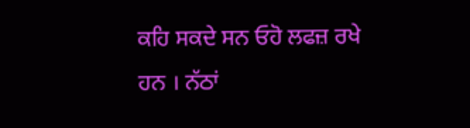ਕਹਿ ਸਕਦੇ ਸਨ ਓਹੋ ਲਫਜ਼ ਰਖੇ ਹਨ । ਨੱਠਾਂ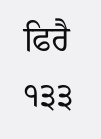ਫਿਰੈ ੧੩੩